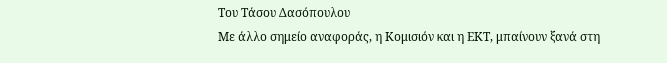Του Τάσου Δασόπουλου
Με άλλο σημείο αναφοράς, η Κομισιόν και η ΕΚΤ, μπαίνουν ξανά στη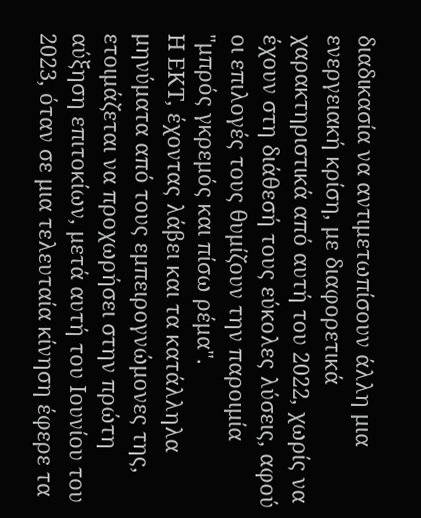διαδικασία να αντιμετωπίσουν άλλη μια ενεργειακή κρίση, με διαφορετικά χαρακτηριστικά από αυτή του 2022, χωρίς να έχουν στη διάθεσή τους εύκολες λύσεις, αφού οι επιλογές τους θυμίζουν την παροιμία "μπρός γκρεμός και πίσω ρέμα".
Η ΕΚΤ, έχοντας λάβει και τα κατάλληλα μηνύματα από τους εμπειρογνώμονες της, ετοιμάζεται να προχωρήσει στην πρώτη αύξηση επιτοκίων, μετά αυτή του Ιουνίου του 2023, όταν σε μια τελευταία κίνηση έφερε τα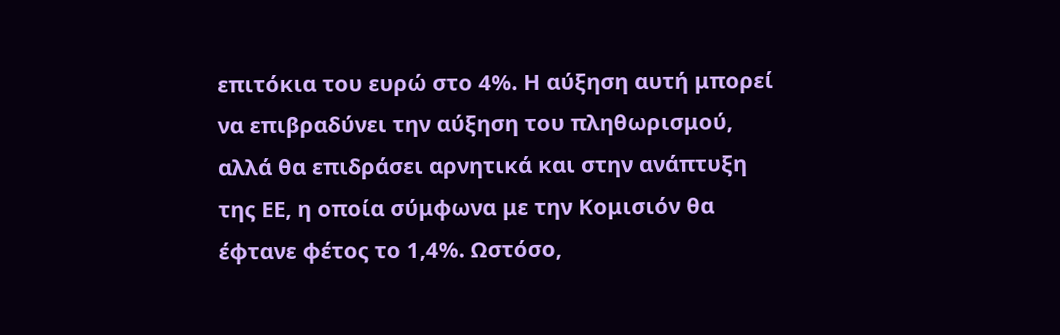επιτόκια του ευρώ στο 4%. Η αύξηση αυτή μπορεί να επιβραδύνει την αύξηση του πληθωρισμού, αλλά θα επιδράσει αρνητικά και στην ανάπτυξη της ΕΕ, η οποία σύμφωνα με την Κομισιόν θα έφτανε φέτος το 1,4%. Ωστόσο,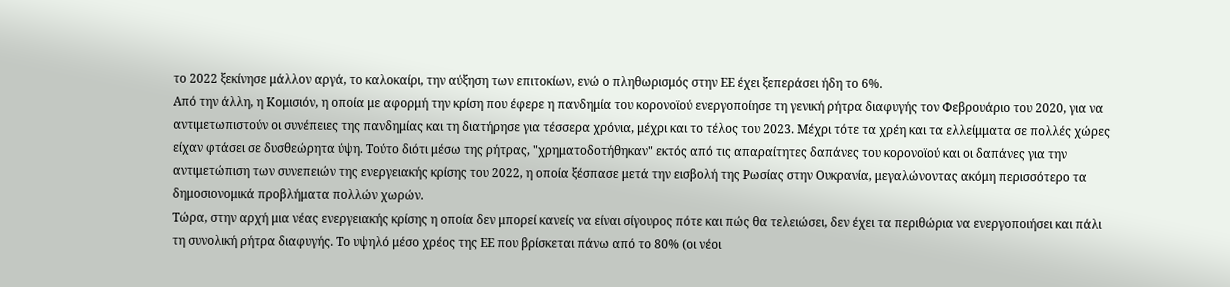το 2022 ξεκίνησε μάλλον αργά, το καλοκαίρι, την αύξηση των επιτοκίων, ενώ ο πληθωρισμός στην ΕΕ έχει ξεπεράσει ήδη το 6%.
Από την άλλη, η Κομισιόν, η οποία με αφορμή την κρίση που έφερε η πανδημία του κορονοϊού ενεργοποίησε τη γενική ρήτρα διαφυγής τον Φεβρουάριο του 2020, για να αντιμετωπιστούν οι συνέπειες της πανδημίας και τη διατήρησε για τέσσερα χρόνια, μέχρι και το τέλος του 2023. Μέχρι τότε τα χρέη και τα ελλείμματα σε πολλές χώρες είχαν φτάσει σε δυσθεώρητα ύψη. Τούτο διότι μέσω της ρήτρας, "χρηματοδοτήθηκαν" εκτός από τις απαραίτητες δαπάνες του κορονοϊού και οι δαπάνες για την αντιμετώπιση των συνεπειών της ενεργειακής κρίσης του 2022, η οποία ξέσπασε μετά την εισβολή της Ρωσίας στην Ουκρανία, μεγαλώνοντας ακόμη περισσότερο τα δημοσιονομικά προβλήματα πολλών χωρών.
Τώρα, στην αρχή μια νέας ενεργειακής κρίσης η οποία δεν μπορεί κανείς να είναι σίγουρος πότε και πώς θα τελειώσει, δεν έχει τα περιθώρια να ενεργοποιήσει και πάλι τη συνολική ρήτρα διαφυγής. Το υψηλό μέσο χρέος της ΕΕ που βρίσκεται πάνω από το 80% (οι νέοι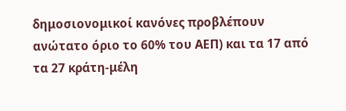δημοσιονομικοί κανόνες προβλέπουν ανώτατο όριο το 60% του ΑΕΠ) και τα 17 από τα 27 κράτη-μέλη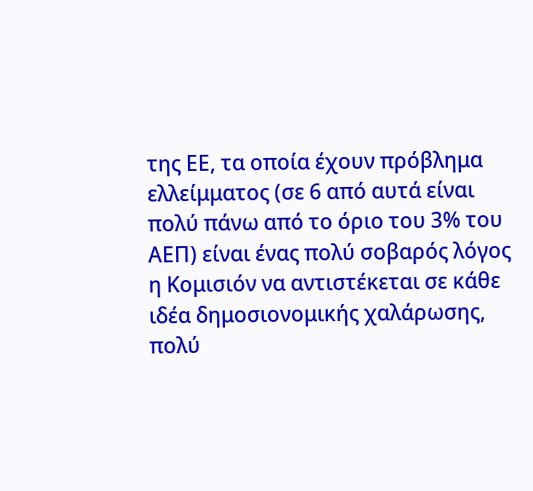της ΕΕ, τα οποία έχουν πρόβλημα ελλείμματος (σε 6 από αυτά είναι πολύ πάνω από το όριο του 3% του ΑΕΠ) είναι ένας πολύ σοβαρός λόγος η Κομισιόν να αντιστέκεται σε κάθε ιδέα δημοσιονομικής χαλάρωσης, πολύ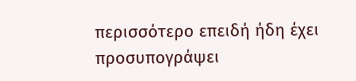περισσότερο επειδή ήδη έχει προσυπογράψει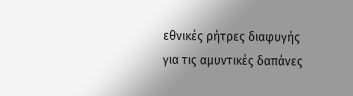εθνικές ρήτρες διαφυγής για τις αμυντικές δαπάνες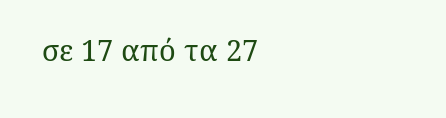σε 17 από τα 27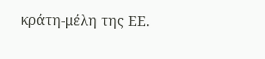κράτη-μέλη της ΕΕ.